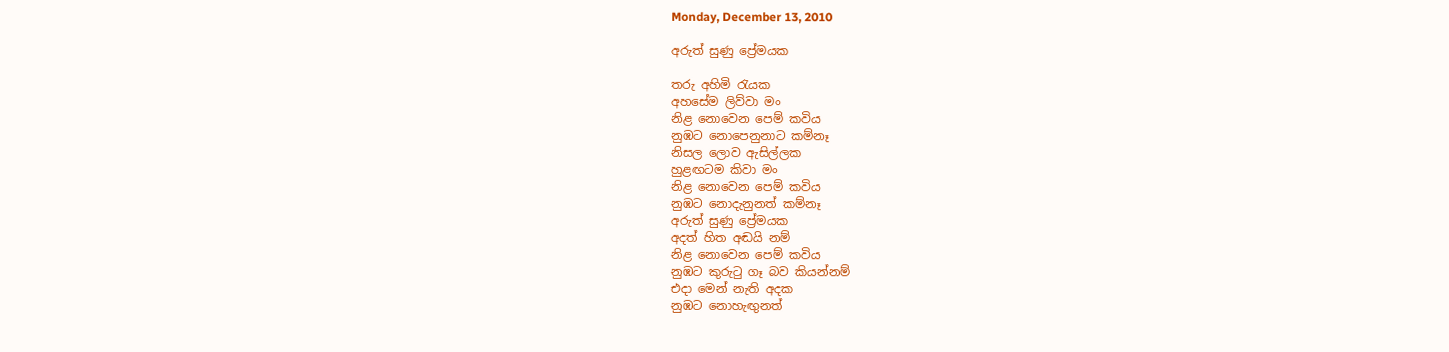Monday, December 13, 2010

අරුත් සුණු ප්‍රේමයක

තරු අහිමි රැයක
අහසේම ලිව්වා මං
නිළ නොවෙන පෙම් කවිය
නුඹට නොපෙනුනාට කම්නෑ
නිසල ලොව ඇසිල්ලක
හුළඟටම කිවා මං
නිළ නොවෙන පෙම් කවිය
නුඹට නොදැනුනත් කම්නෑ
අරුත් සුණු ප්‍රේමයක
අදත් හිත අඬයි නම්
නිළ නොවෙන පෙම් කවිය
නුඹට කුරුටු ගෑ බව කියන්නම්
එදා මෙන් නැති අදක
නුඹට නොහැඟුනත්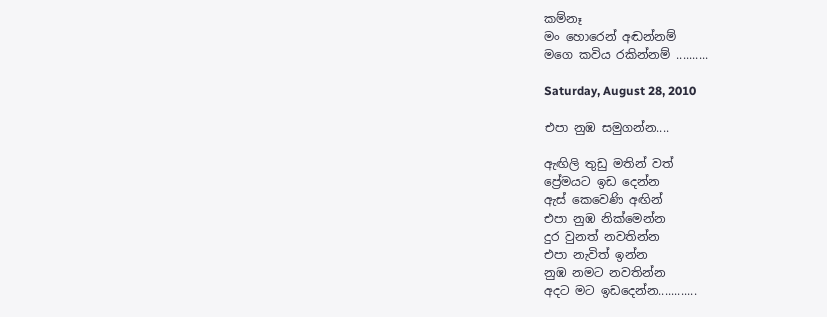කම්නෑ
මං හොරෙන් අඬන්නම්
මගෙ කවිය රකින්නම් ..........

Saturday, August 28, 2010

එපා නුඹ සමුගන්න....

ඇඟිලි තුඩු මතින් වත්
ප්‍රේමයට ඉඩ දෙන්න
ඇස් කෙවෙණි අඟින්
එපා නුඹ නික්මෙන්න
දුර වුනත් නවතින්න
එපා නැවිත් ඉන්න
නුඹ නමට නවතින්න
අදට මට ඉඩදෙන්න............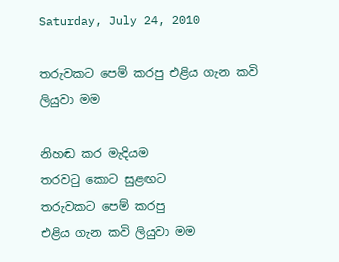Saturday, July 24, 2010

තරුවකට පෙම් කරපු එළිය ගැන කවි ලියුවා මම

නිහඬ කර මැදියම
තරවටු කොට සුළඟට
තරුවකට පෙම් කරපු
එළිය ගැන කවි ලියුවා මම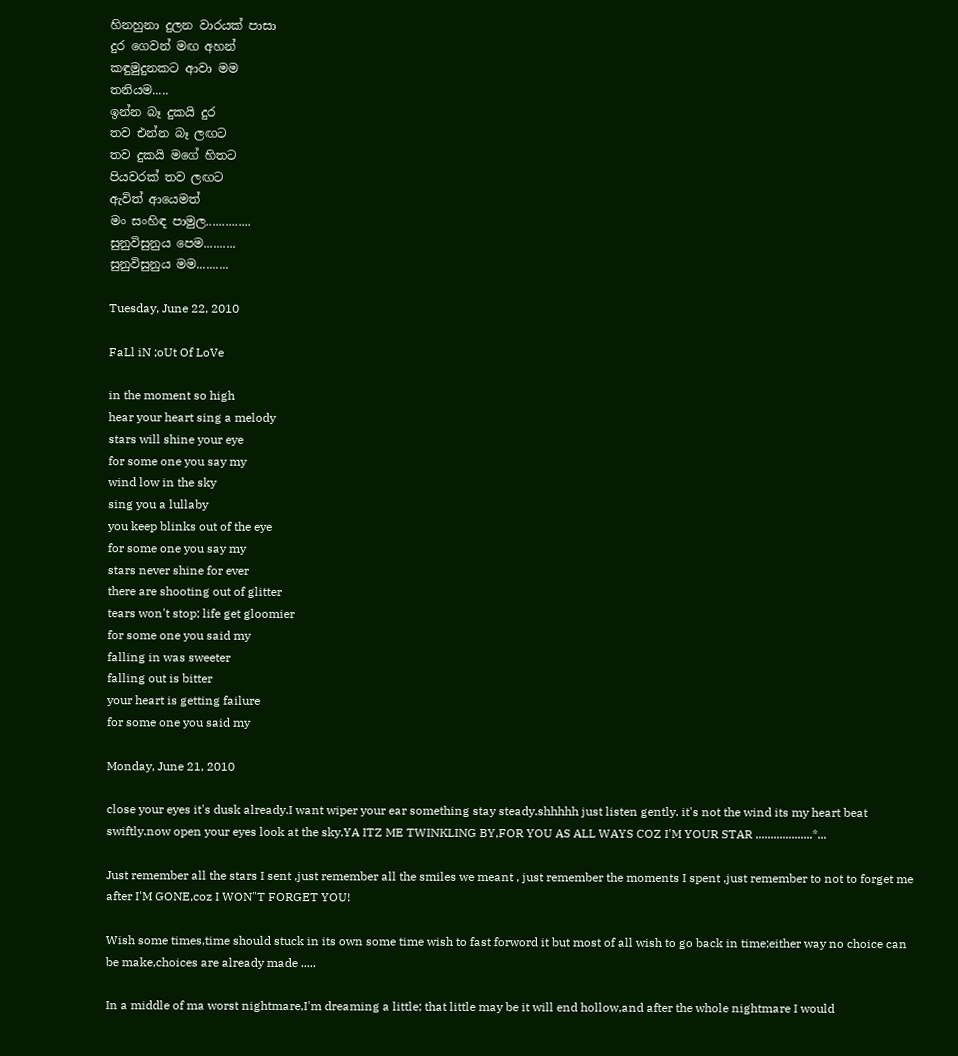හිනහුනා දුලන වාරයක් පාසා
දුර ගෙවන් මඟ අහන්
කඳුමුදුනකට ආවා මම
තනියම.....
ඉන්න බෑ දුකයි දුර
තව එන්න බෑ ලඟට
තව දුකයි මගේ හිතට
පියවරක් තව ලඟට
ඇවිත් ආයෙමත්
මං සංහිඳ පාමුල..............
සුනුවිසුනුය පෙම..........
සුනුවිසුනුය මම..........

Tuesday, June 22, 2010

FaLl iN ;oUt Of LoVe

in the moment so high
hear your heart sing a melody
stars will shine your eye
for some one you say my
wind low in the sky
sing you a lullaby
you keep blinks out of the eye
for some one you say my
stars never shine for ever
there are shooting out of glitter
tears won't stop; life get gloomier
for some one you said my
falling in was sweeter
falling out is bitter
your heart is getting failure
for some one you said my

Monday, June 21, 2010

close your eyes it's dusk already.I want wiper your ear something stay steady.shhhhh just listen gently. it's not the wind its my heart beat swiftly.now open your eyes look at the sky.YA ITZ ME TWINKLING BY,FOR YOU AS ALL WAYS COZ I'M YOUR STAR ...................*...

Just remember all the stars I sent ,just remember all the smiles we meant , just remember the moments I spent ,just remember to not to forget me after I'M GONE,coz I WON"T FORGET YOU!

Wish some times,time should stuck in its own some time wish to fast forword it but most of all wish to go back in time;either way no choice can be make,choices are already made .....

In a middle of ma worst nightmare,I'm dreaming a little; that little may be it will end hollow,and after the whole nightmare I would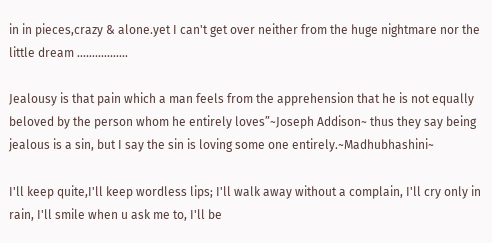in in pieces,crazy & alone.yet I can't get over neither from the huge nightmare nor the little dream .................

Jealousy is that pain which a man feels from the apprehension that he is not equally beloved by the person whom he entirely loves”~Joseph Addison~ thus they say being jealous is a sin, but I say the sin is loving some one entirely.~Madhubhashini~

I'll keep quite,I'll keep wordless lips; I'll walk away without a complain, I'll cry only in rain, I'll smile when u ask me to, I'll be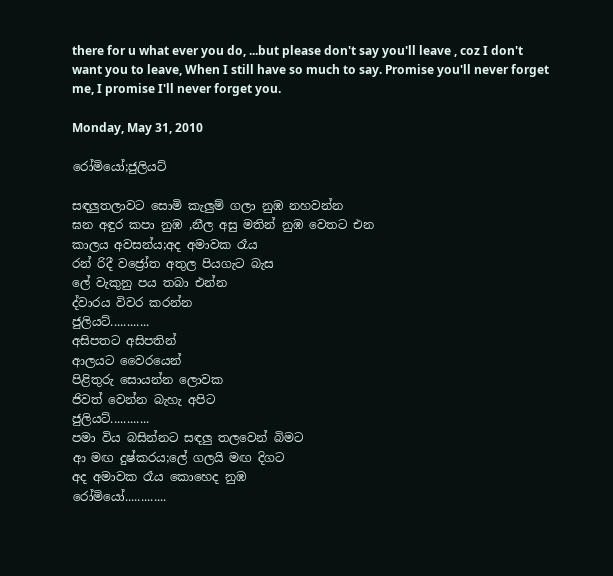there for u what ever you do, ...but please don't say you'll leave , coz I don't want you to leave, When I still have so much to say. Promise you'll never forget me, I promise I'll never forget you.

Monday, May 31, 2010

රෝමියෝ;ජුලියට්

සඳලුතලාවට සොමි කැලුම් ගලා නුඹ නහවන්න
ඝන අඳුර කපා නුඹ ,නීල අසු මතින් නුඹ වෙතට එන
කාලය අවසන්ය;අද අමාවක රෑය
රන් රිදී වජ්‍රෝත අතුල පියගැට බැස
ලේ වැකුනු පය තබා එන්න
ද්වාරය විවර කරන්න
ජුලියට්............
අසිපතට අසිපතින්
ආලයට වෛරයෙන්
පිළිතුරු සොයන්න ලොවක
ජිවත් වෙන්න බැහැ අපිට
ජුලියට්............
පමා විය බසින්නට සඳලු තලවෙන් බිමට
ආ මඟ දුෂ්කරය;ලේ ගලයි මඟ දිගට
අද අමාවක රෑය කොහෙද නුඹ
රෝමියෝ.............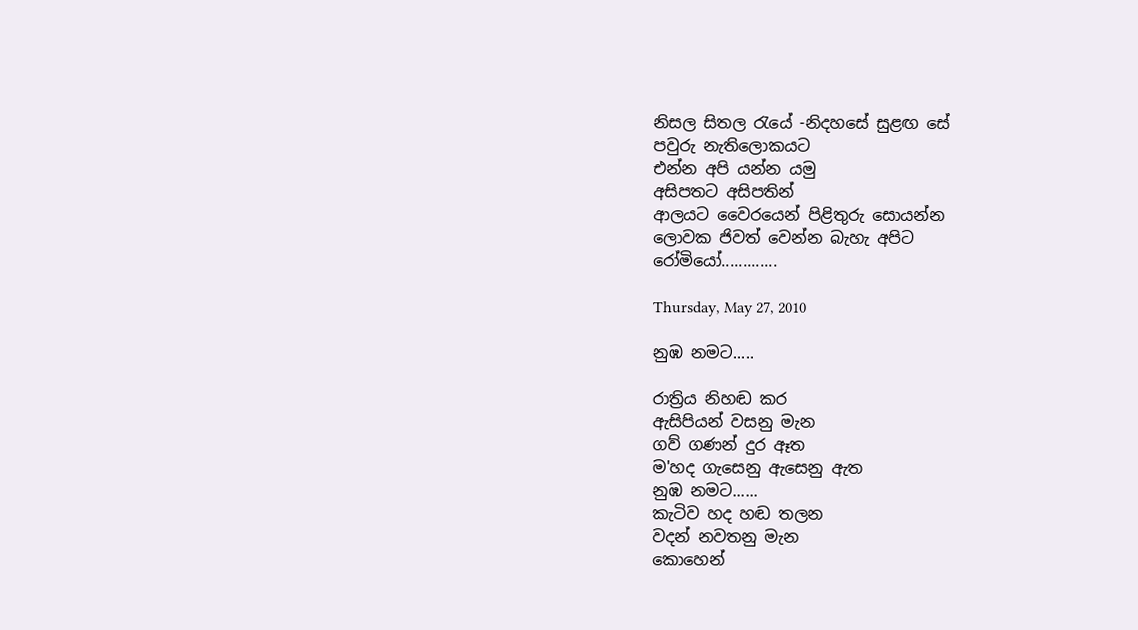නිසල සිතල රැයේ -නිදහසේ සුළඟ සේ
පවුරු නැතිලොකයට
එන්න අපි යන්න යමු
අසිපතට අසිපතින්
ආලයට වෛරයෙන් පිළිතුරු සොයන්න
ලොවක ජිවත් වෙන්න බැහැ අපිට
රෝමියෝ.............

Thursday, May 27, 2010

නුඹ නමට.....

රාත්‍රිය නිහඬ කර
ඇසිපියන් වසනු මැන
ගව් ගණන් දුර ඈත
ම'හද ගැසෙනු ඇසෙනු ඇත
නුඹ නමට......
කැටිව හද හඬ තලන
වදන් නවතනු මැන
කොහෙන්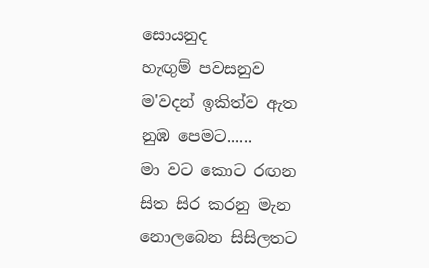සොයනුද
හැඟුම් පවසනුව
ම'වදන් ඉකිත්ව ඇත
නුඹ පෙමට......
මා වට කොට රඟන
සිත සිර කරනු මැන
නොලබෙන සිසිලතට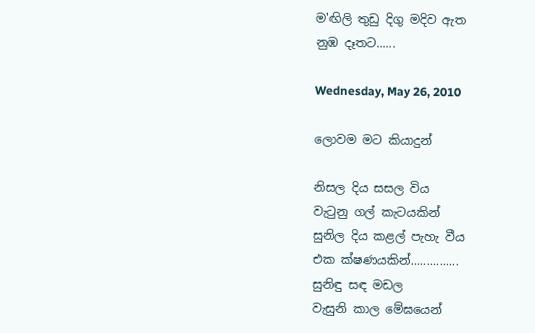ම'ඟිලි තුඩු දිගු මදිව ඇත
නුඹ දෑතට......

Wednesday, May 26, 2010

ලොවම මට කියාදුන්

නිසල දිය සසල විය
වැටුනු ගල් කැටයකින්
සුනිල දිය කළල් පැහැ වීය
එක ක්ෂණයකින්...............
සුනිඳු සඳ මඩල
වැසුනි කාල මේඝයෙන්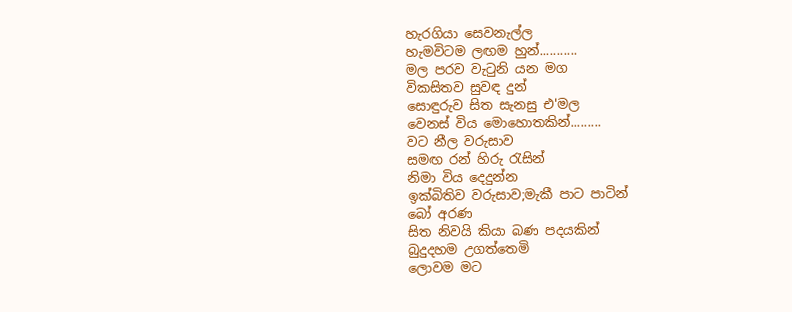හැරගියා සෙවනැල්ල
හැමවිටම ලඟම හුන්...........
මල පරව වැටුනි යන මග
විකසිතව සුවඳ දුන්
සොඳුරුව සිත සැනසු එ'මල
වෙනස් විය මොහොතකින්.........
වට නීල වරුසාව
සමඟ රන් හිරු රැසින්
නිමා විය දෙදුන්න
ඉක්බිතිව වරුසාව;මැකී පාට පාටින්
බෝ අරණ
සිත නිවයි කියා බණ පදයකින්
බුදුදහම උගත්තෙමි
ලොවම මට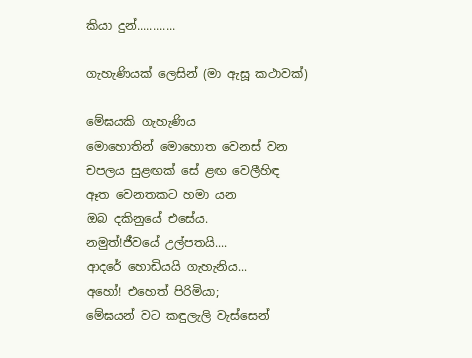කියා දුන්............

ගැහැණියක් ලෙසින් (මා ඇසූ කථාවක්)

මේඝයකි ගැහැණිය
මොහොතින් මොහොත වෙනස් වන
චපලය සුළඟක් සේ ළඟ වෙලීහිඳ
ඈත වෙනතකට හමා යන
ඔබ දකිනුයේ එසේය.
නමුත්!ජීවයේ උල්පතයි....
ආදරේ හොඩියයි ගැහැනිය...
අහෝ! එහෙත් පිරිමියා;
මේඝයන් වට කඳුලැලි වැස්සෙන්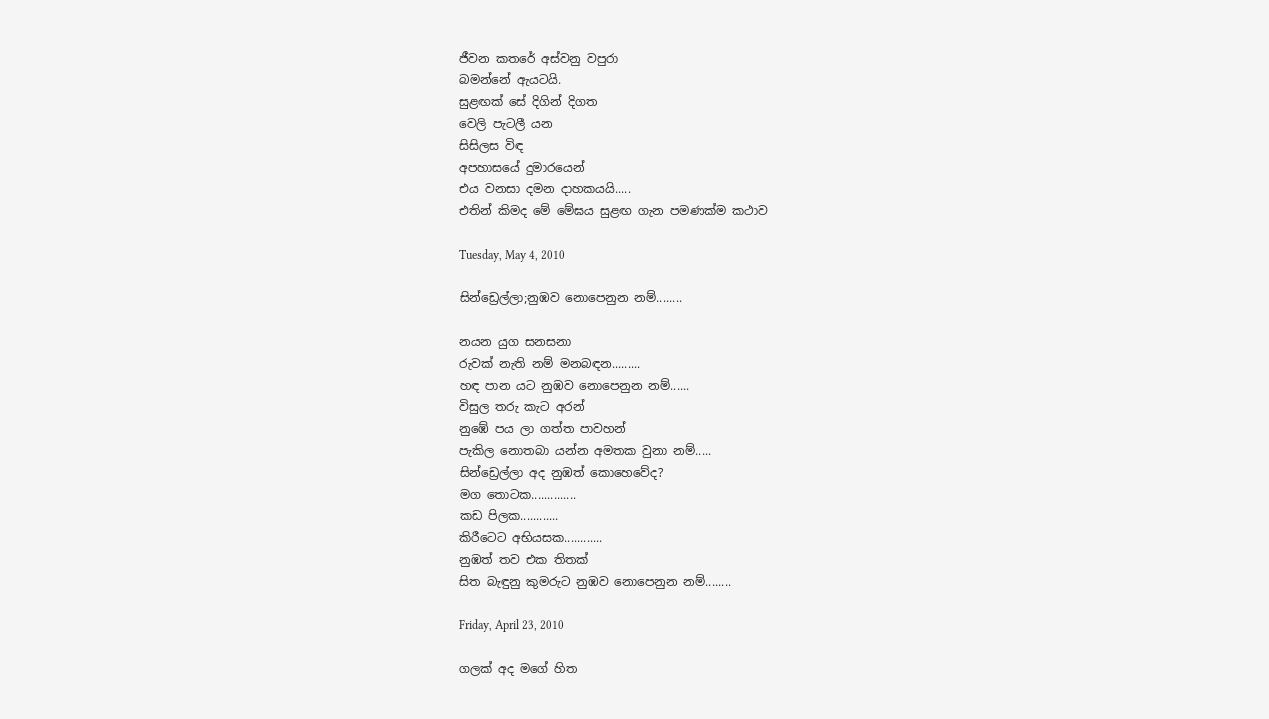ජීවන කතරේ අස්වනු වපුරා
බමන්නේ ඇයටයි.
සුළඟක් සේ දිගින් දිගත
වෙලි පැටලී යන
සිසිලස විඳ
අපහාසයේ දුමාරයෙන්
එය වනසා දමන දාහකයයි.....
එතින් කිමද මේ මේඝය සුළඟ ගැන පමණක්ම කථාව

Tuesday, May 4, 2010

සින්ඩ්‍රෙල්ලා;නුඹව නොපෙනුන නම්........

නයන යුග සනසනා
රුවක් නැති නම් මනබඳන.........
හඳ පාන යට නුඹව නොපෙනුන නම්......
විසුල තරු කැට අරන්
නුඹේ පය ලා ගත්ත පාවහන්
පැකිල නොතබා යන්න අමතක වුනා නම්.....
සින්ඩ්‍රෙල්ලා අද නුඹත් කොහෙවේද?
මග තොටක..............
කඩ පිලක............
කිරීටෙට අභියසක............
නුඹත් තව එක තිතක්
සිත බැඳුනු කුමරුට නුඹව නොපෙනුන නම්........

Friday, April 23, 2010

ගලක් අද මගේ හිත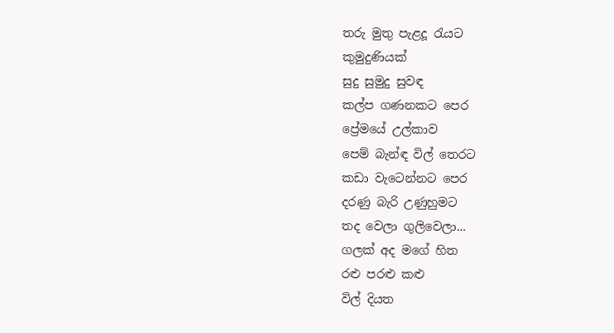තරු මුතු පැළදූ රැයට
කුමුදුණියක්
සුදු සුමුදු සුවඳ
කල්ප ගණනකට පෙර
ප්‍රේමයේ උල්කාව
පෙම් බැන්ඳ විල් තෙරට
කඩා වැටෙන්නට පෙර
දරණු බැරි උණුහුමට
තද වෙලා ගුලිවෙලා...
ගලක් අද මගේ හිත
රළු පරළු කළු
විල් දියත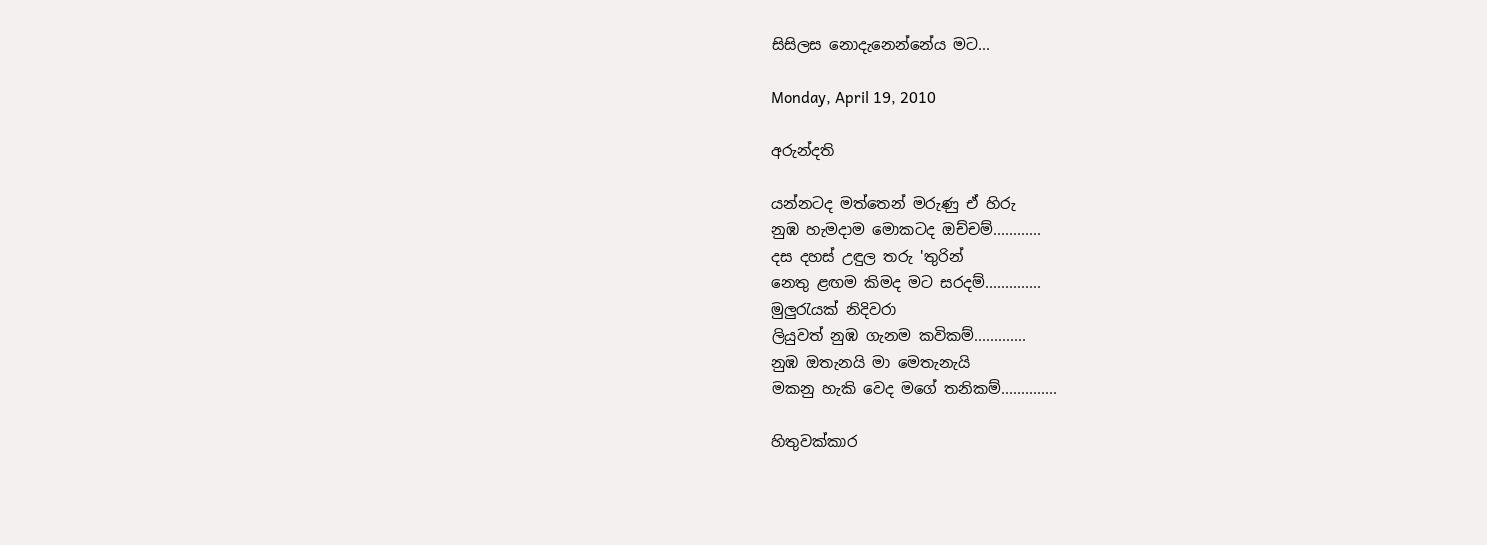සිසිලස නොදැනෙන්නේය මට...

Monday, April 19, 2010

අරුන්දති

යන්නටද මත්තෙන් මරුණු ඒ හිරු
නුඹ හැමදාම මොකටද ඔච්චම්............
දස දහස් උඳුල තරු 'තුරින්
නෙතු ළඟම කිමද මට සරදම්..............
මුලුරැයක් නිදිවරා
ලියුවත් නුඹ ගැනම කවිකම්.............
නුඹ ඔතැනයි මා මෙතැනැයි
මකනු හැකි වෙද මගේ තනිකම්..............

හිතුවක්කාර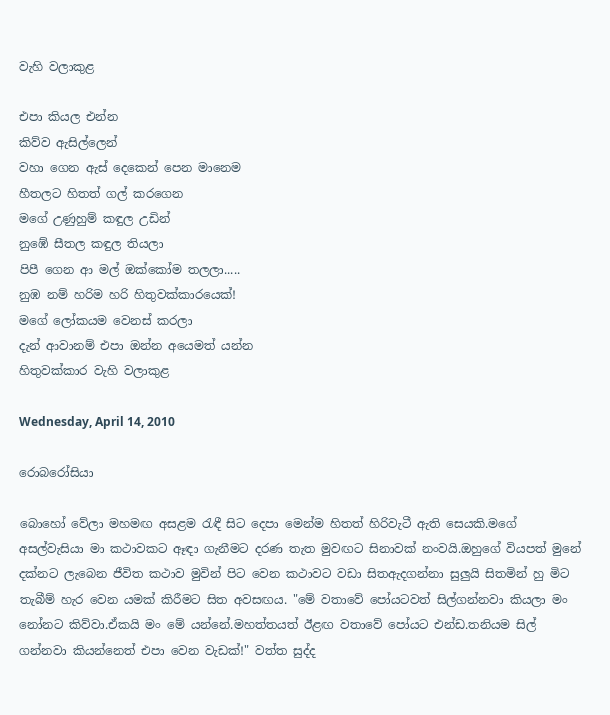වැහි වලාකුළ

එපා කියල එන්න
කිව්ව ඇසිල්ලෙන්
වහා ගෙන ඇස් දෙකෙන් පෙන මානෙම
හීතලට හිතත් ගල් කරගෙන
මගේ උණුහුම් කඳුල උඩින්
නුඹේ සීතල කඳුල තියලා
පිපී ගෙන ආ මල් ඔක්කෝම තලලා.....
නුඹ නම් හරිම හරි හිතුවක්කාරයෙක්!
මගේ ලෝකයම වෙනස් කරලා
දැන් ආවානම් එපා ඔන්න අයෙමත් යන්න
හිතුවක්කාර වැහි වලාකුළ

Wednesday, April 14, 2010

රොබරෝසියා

බොහෝ වේලා මහමඟ අසළම රැඳී සිට දෙපා මෙන්ම හිතත් හිරිවැටී ඇති සෙයකි.මගේ අසල්වැසියා මා කථාවකට ඈඳා ගැනීමට දරණ තැත මුවඟට සිනාවක් නංවයි.ඔහුගේ වියපත් මුනේ දක්නට ලැබෙන ජීවිත කථාව මුවින් පිට වෙන කථාවට වඩා සිතඇදගන්නා සුලුයි සිතමින් හු මිට තැබීම් හැර වෙන යමක් කිරීමට සිත අවසඟය. "මේ වතාවේ පෝයටවත් සිල්ගන්නවා කියලා මං නෝනට කිව්වා.ඒකයි මං මේ යන්නේ.මහත්තයත් ඊළඟ වතාවේ පෝයට එන්ඩ.තනියම සිල් ගන්නවා කියන්නෙත් එපා වෙන වැඩක්!" වත්ත සුද්ද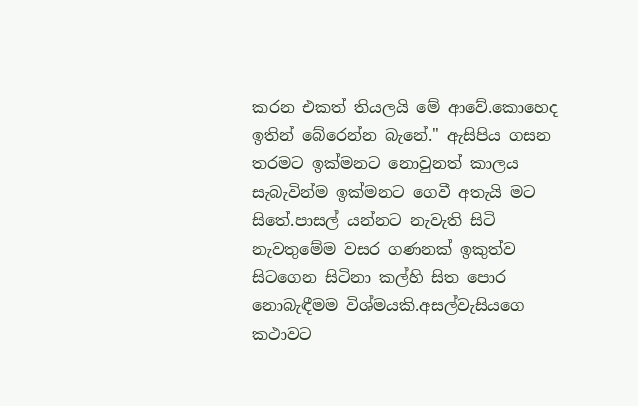කරන එකත් තියලයි මේ ආවේ.කොහෙද ඉතින් බේරෙන්න බැනේ." ඇසිපිය ගසන තරමට ඉක්මනට නොවුනත් කාලය සැබැවින්ම ඉක්මනට ගෙවී අතැයි මට සිතේ.පාසල් යන්නට නැවැති සිටි නැවතුමේම වසර ගණනක් ඉකුත්ව සිටගෙන සිටිනා කල්හි සිත පොර නොබැඳීමම විශ්මයකි.අසල්වැසියගෙ කථාවට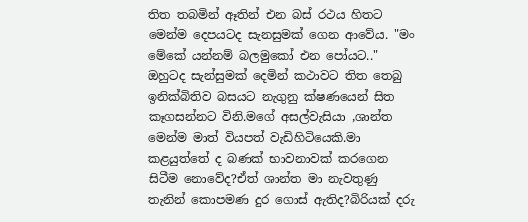තිත තබමින් ඈතින් එන බස් රථය හිතට මෙන්ම දෙපයටද සැනසුමක් ගෙන ආවේය. "මං මේකේ යන්නම් බලමුකෝ එන පෝයට.." ඔහුටද සැන්සුමක් දෙමින් කථාවට තිත තෙබු ඉනික්බිතිව බසයට නැගුනු ක්ෂණයෙන් සිත කෑගසන්නට විනි.මගේ අසල්වැසියා ,ශාන්ත මෙන්ම මාත් වියපත් වැඩිහිටියෙකි.මා කළයුත්තේ ද බණක් භාවනාවක් කරගෙන සිටීම නොවේද?ඒත් ශාන්ත මා නැවතුණු තැනින් කොපමණ දුර ගොස් ඇතිද?බිරියක් දරු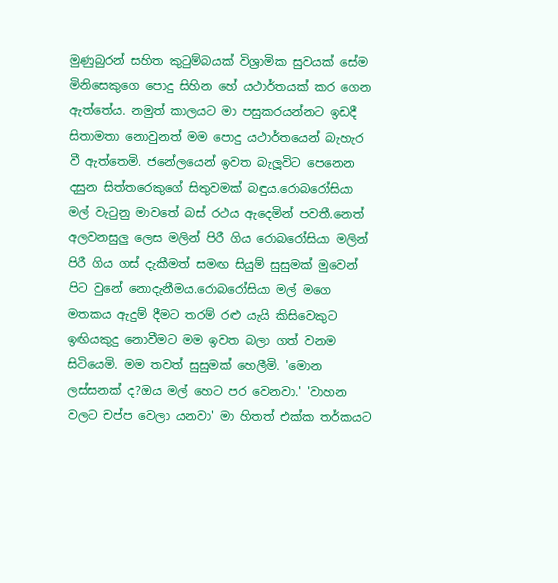මුණුබුරන් සහිත කුටුම්බයක් විශ්‍රාමික සුවයක් සේම මිනිසෙකුගෙ පොදු සිහින හේ යථාර්තයක් කර ගෙන ඇත්තේය. නමුත් කාලයට මා පසුකරයන්නට ඉඩදී සිතාමතා නොවුනත් මම පොදු යථාර්තයෙන් බැහැර වී ඇත්තෙමි. ජනේලයෙන් ඉවත බැලූවිට පෙනෙන දසුන සිත්තරෙකුගේ සිතුවමක් බඳුය.රොබරෝසියා මල් වැටුනු මාවතේ බස් රථය ඇදෙමින් පවතී.නෙත් අලවනසුලු ලෙස මලින් පිරී ගිය රොබරෝසියා මලින් පිරී ගිය ගස් දැකීමත් සමඟ සියුම් සුසුමක් මුවෙන් පිට වුනේ නොදැනීමය.රොබරෝසියා මල් මගෙ මතකය ඇදුම් දීමට තරම් රළු යැයි කිසිවෙකුට ඉඟියකුදු නොවීමට මම ඉවත බලා ගත් වනම සිටියෙමි. මම තවත් සුසුමක් හෙලීමි. 'මොන ලස්සනක් ද?ඔය මල් හෙට පර වෙනවා.' 'වාහන වලට චප්ප වෙලා යනවා' මා හිතත් එක්ක තර්කයට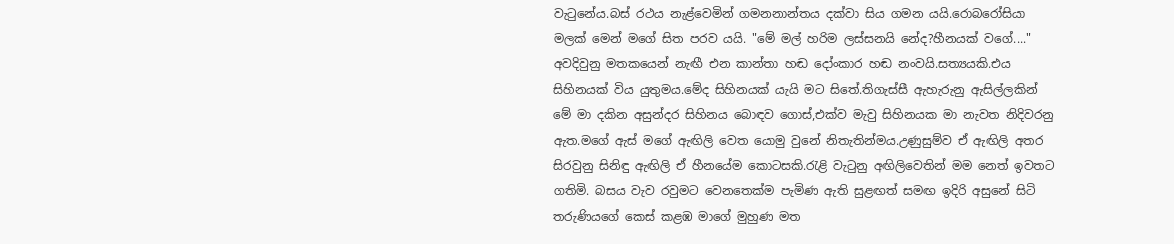වැටුනේය.බස් රථය නැළ්වෙමින් ගමනනාන්තය දක්වා සිය ගමන යයි.රොබරෝසියා මලක් මෙන් මගේ සිත පරව යයි. "මේ මල් හරිම ලස්සනයි නේද?හීනයක් වගේ...." අවදිවුනු මතකයෙන් නැඟී එන කාන්තා හඬ දෝංකාර හඬ නංවයි.සත්‍යයකි.එය සිහිනයක් විය යුතුමය.මේද සිහිනයක් යැයි මට සිතේ.තිගැස්සී ඇහැරුනු ඇසිල්ලකින් මේ මා දකින අසුන්දර සිහිනය බොඳව ගොස්,එක්ව මැවු සිහිනයක මා නැවත නිදිවරනු ඇත.මගේ ඇස් මගේ ඇඟිලි වෙත යොමු වුනේ නිතැතින්මය.උණුසුම්ව ඒ ඇඟිලි අතර සිරවුනු සිනිඳු ඇඟිලි ඒ හීනයේම කොටසකි.රැළි වැටුනු අඟිලිවෙතින් මම නෙත් ඉවතට ගතිමි. බසය වැව රවුමට වෙනතෙක්ම පැමිණ ඇති සුළඟත් සමඟ ඉදිරි අසුනේ සිටි තරුණියගේ කෙස් කළඹ මාගේ මුහුණ මත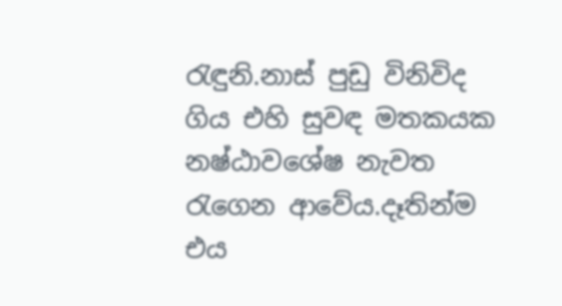රැඳුනි.නාස් පුඩු විනිවිද ගිය එහි සුවඳ මතකයක නෂ්ඨාවශේෂ නැවත රැගෙන ආවේය.දෑතින්ම එය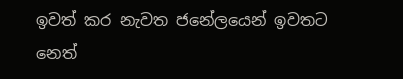ඉවත් කර නැවත ජනේලයෙන් ඉවතට නෙත්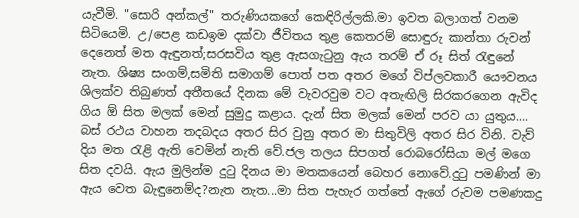යැවීමි. "සොරි අන්කල්" තරුණියකගේ කෙඳිරිල්ලකි.මා ඉවත බලාගත් වනම සිටියෙමි. උ/පෙළ කඩඉම දක්වා ජීවිතය තුළ කෙතරම් සොඳුරු කාන්තා රුවන් දෙනෙත් මත ඇඳුනත්;සරසවිය තුළ ඇසගැටුනු ඇය තරම් ඒ රූ සිත් රැඳුනේ නැත. ශිෂ්‍ය සංගම්,සමිති සමාගම් පොත් පත අතර මගේ විප්ලවකාරී යෞවනය ශිලක්ව තිබුණත් අතීතයේ දිනක මේ වැවරවුම වට අතැඟිලි සිරකරගෙන ඇවිද ගිය ඕ සිත මලක් මෙන් සුමුදු කළාය. දැන් සිත මලක් මෙන් පරව යා යුතුය.... බස් රථය වාහන තදබදය අතර සිර වුනු අතර මා සිතුවිලි අතර සිර විනි. වැව් දිය මත රැළි ඇති වෙමින් නැති වේ.ජල තලය සිපගත් රොබරෝසියා මල් මගෙ සිත දවයි. ඇය මුලින්ම දුටු දිනය මා මතකයෙන් බෙහර නොවේ.දුටු පමණින් මා ඇය වෙත බැඳුනෙම්ද?නැත නැත...මා සිත පැහැර ගත්තේ ඇගේ රුවම පමණකදු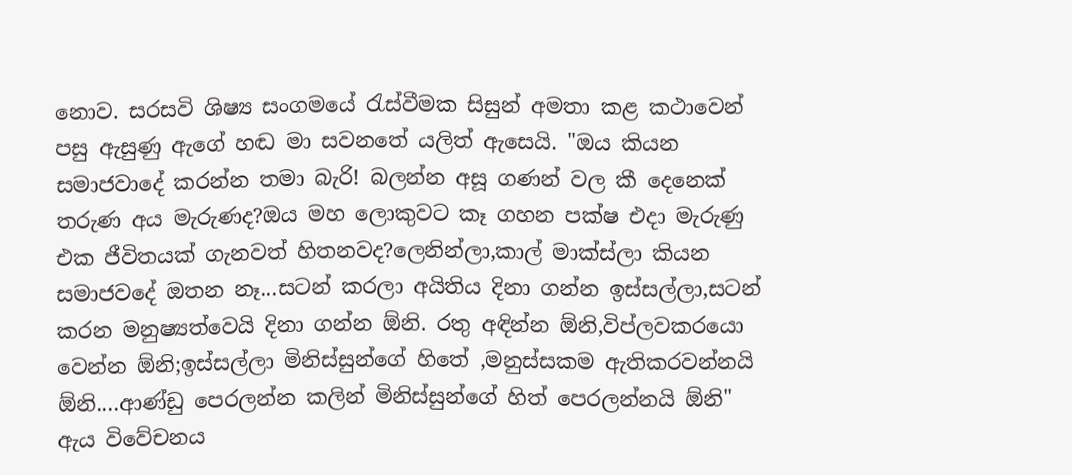නොව. සරසවි ශිෂ්‍ය සංගමයේ රැස්වීමක සිසුන් අමතා කළ කථාවෙන් පසු ඇසුණු ඇගේ හඬ මා සවනතේ යලිත් ඇසෙයි. "ඔය කියන සමාජවාදේ කරන්න තමා බැරි! බලන්න අසූ ගණන් වල කී දෙනෙක් තරුණ අය මැරුණද?ඔය මහ ලොකුවට කෑ ගහන පක්ෂ එදා මැරුණු එක ජීවිතයක් ගැනවත් හිතනවද?ලෙනින්ලා,කාල් මාක්ස්ලා කියන සමාජවදේ ඔතන නෑ...සටන් කරලා අයිතිය දිනා ගන්න ඉස්සල්ලා,සටන් කරන මනුෂ්‍යත්වෙයි දිනා ගන්න ඕනි. රතු අඳින්න ඕනි,විප්ලවකරයො වෙන්න ඕනි;ඉස්සල්ලා මිනිස්සුන්ගේ හිතේ ,මනුස්සකම ඇතිකරවන්නයි ඕනි....ආණ්ඩු පෙරලන්න කලින් මිනිස්සුන්ගේ හිත් පෙරලන්නයි ඕනි" ඇය විවේචනය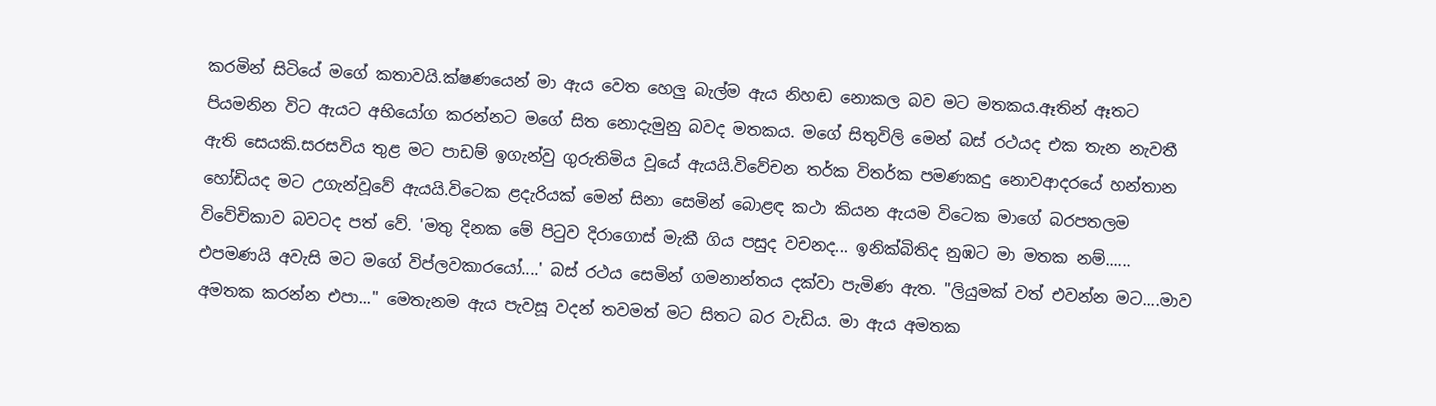කරමින් සිටියේ මගේ කතාවයි.ක්ෂණයෙන් මා ඇය වෙත හෙලු බැල්ම ඇය නිහඬ නොකල බව මට මතකය.ඈතින් ඈතට පියමනින විට ඇයට අභියෝග කරන්නට මගේ සිත නොදැමුනු බවද මතකය. මගේ සිතුවිලි මෙන් බස් රථයද එක තැන නැවතී ඇති සෙයකි.සරසවිය තුළ මට පාඩම් ඉගැන්වු ගුරුතිමිය වූයේ ඇයයි.විවේචන තර්ක විතර්ක පමණකදු නොවආදරයේ හන්තාන හෝඩියද මට උගැන්වූවේ ඇයයි.විටෙක ළදැරියක් මෙන් සිනා සෙමින් බොළඳ කථා කියන ඇයම විටෙක මාගේ බරපතලම විවේචිකාව බවටද පත් වේ. 'මතු දිනක මේ පිටුව දිරාගොස් මැකී ගිය පසුද වචනද... ඉනික්බිතිද නුඹට මා මතක නම්...... එපමණයි අවැසි මට මගේ විප්ලවකාරයෝ....' බස් රථය සෙමින් ගමනාන්තය දක්වා පැමිණ ඇත. "ලියුමක් වත් එවන්න මට....මාව අමතක කරන්න එපා..." මෙතැනම ඇය පැවසූ වදන් තවමත් මට සිතට බර වැඩිය. මා ඇය අමතක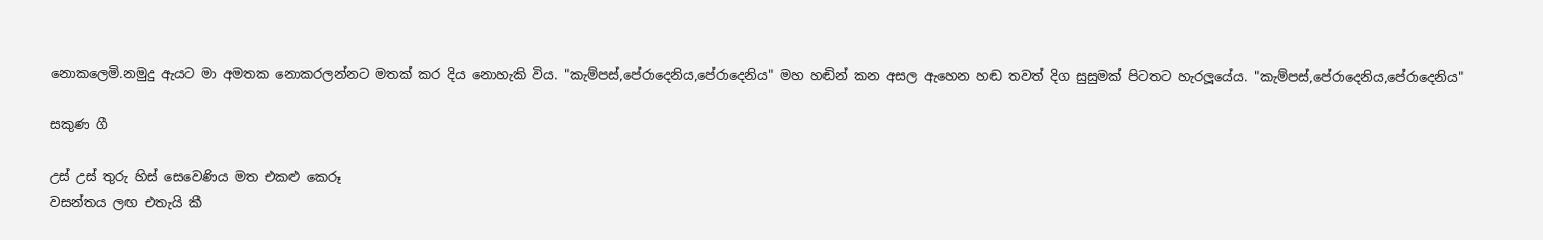නොකලෙමි.නමුදු ඇයට මා අමතක නොකරලන්නට මතක් කර දිය නොහැකි විය. "කැම්පස්,පේරාදෙනිය,පේරාදෙනිය" මහ හඬින් කන අසල ඇහෙන හඬ තවත් දිග සුසුමක් පිටතට හැරලූයේය. "කැම්පස්,පේරාදෙනිය,පේරාදෙනිය"

සකුණ ගී

උස් උස් තුරු හිස් සෙවෙණිය මත එකළු කෙරූ
වසන්තය ලඟ එතැයි කී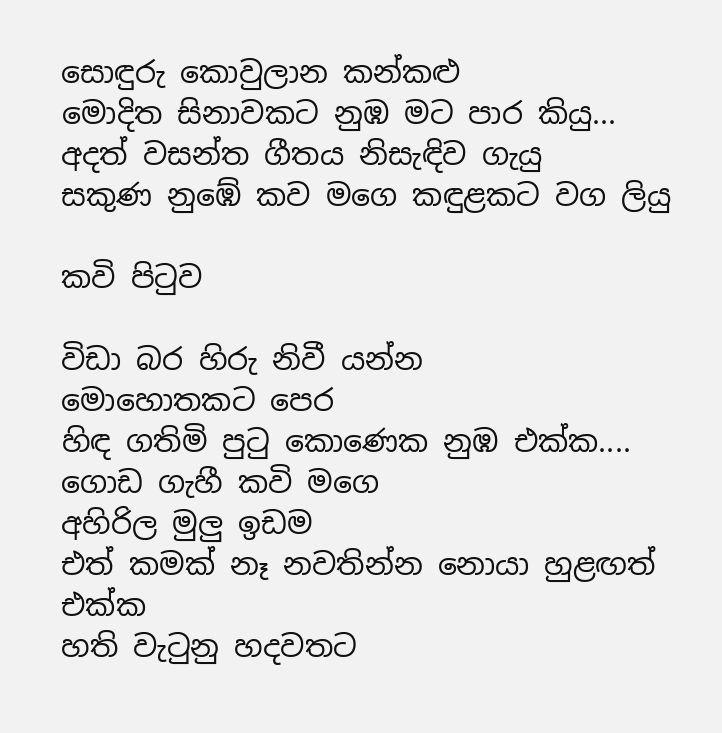සොඳුරු කොවුලාන කන්කළු
මොදිත සිනාවකට නුඹ මට පාර කියු...
අදත් වසන්ත ගීතය නිසැඳිව ගැයු
සකුණ නුඹේ කව මගෙ කඳුළකට වග ලියු

කවි පිටුව

විඩා බර හිරු නිවී යන්න
මොහොතකට පෙර
හිඳ ගතිමි පුටු කොණෙක නුඹ එක්ක....
ගොඩ ගැහී කවි මගෙ
අහිරිල මුලු ඉඩම
එත් කමක් නෑ නවතින්න නොයා හුළඟත් එක්ක
හති වැටුනු හදවතට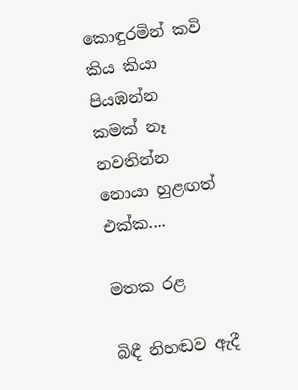කොඳුරමින් කවි කිය කියා පියඹන්න
කමක් නෑ නවතින්න නොයා හුළඟත් එක්ක....

මතක රළ

බිඳී නිහඬව ඇදී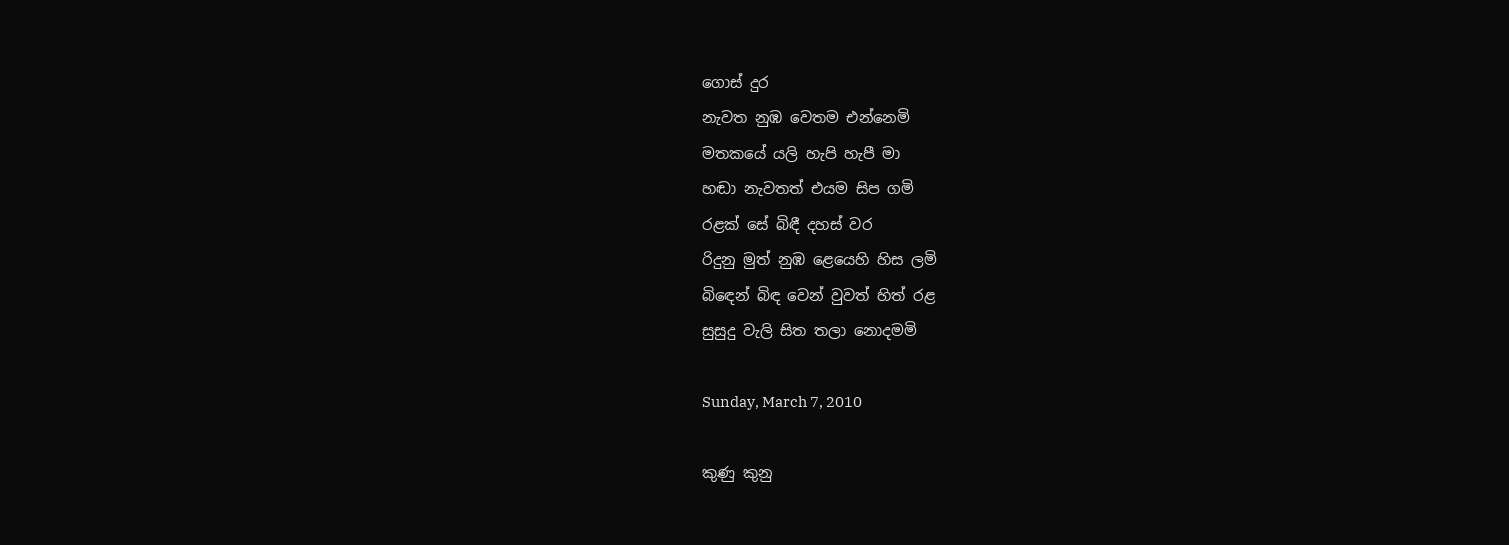ගොස් දුර
නැවත නුඹ වෙතම එන්නෙමි
මතකයේ යලි හැපි හැපී මා
හඬා නැවතත් එයම සිප ගමි
රළක් සේ බිඳී දහස් වර
රිදුනු මුත් නුඹ ළෙයෙහි හිස ලමි
බිඳෙන් බිඳ වෙන් වුවත් හිත් රළ
සුසුදු වැලි සිත තලා නොදමමි

Sunday, March 7, 2010

කුණු කුනු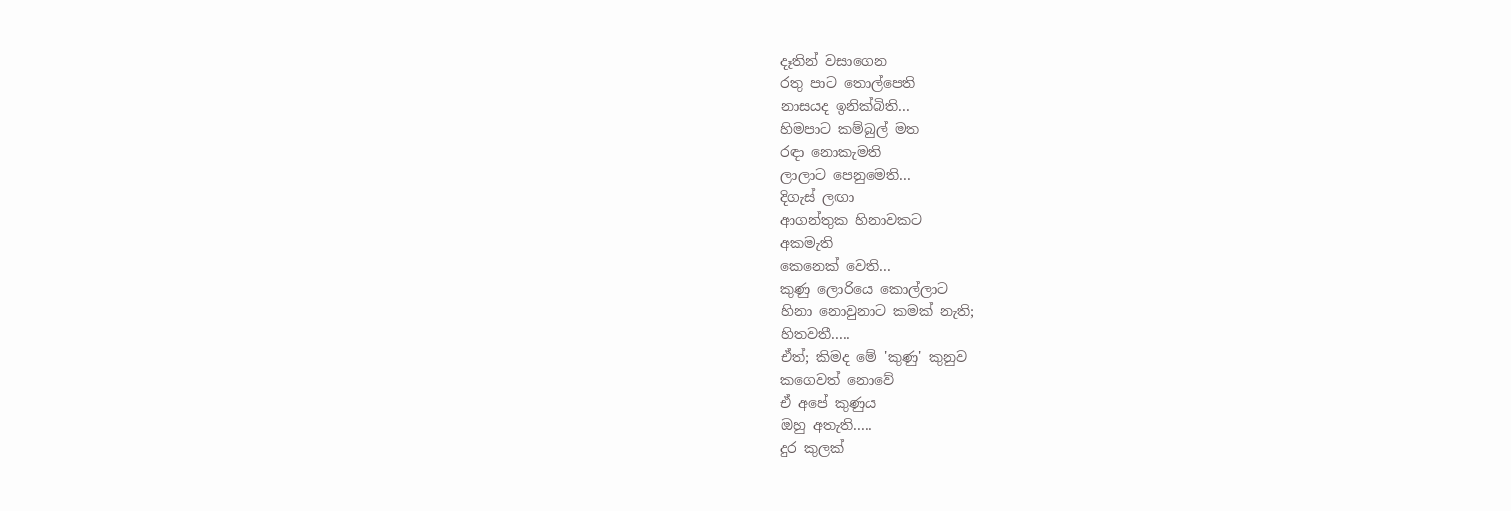දෑතින් වසාගෙන
රතු පාට තොල්පෙති
නාසයද ඉනික්බිති...
හිමපාට කම්බුල් මත
රඳා නොකැමති
ලාලාට පෙනුමෙති...
දිගැස් ලඟා
ආගන්තුක හිනාවකට
අකමැති
කෙනෙක් වෙති...
කුණු ලොරියෙ කොල්ලාට
හිනා නොවුනාට කමක් නැති;
හිතවතී.....
ඒත්; කිමද මේ 'කුණු' කුනුව
කගෙවත් නොවේ
ඒ අපේ කුණුය
ඔහු අතැති.....
දුර කුලක්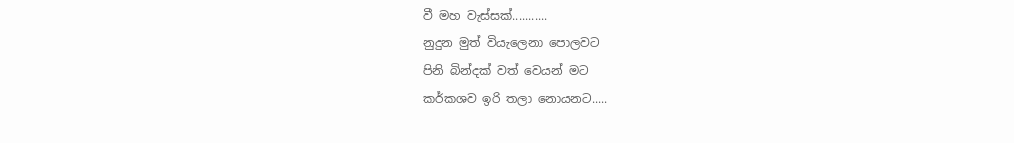වී මහ වැස්සක්...........
නුදුන මුත් වියැලෙනා පොලවට
පිනි බින්දක් වත් වෙයන් මට
කර්කශව ඉරි තලා නොයනට.....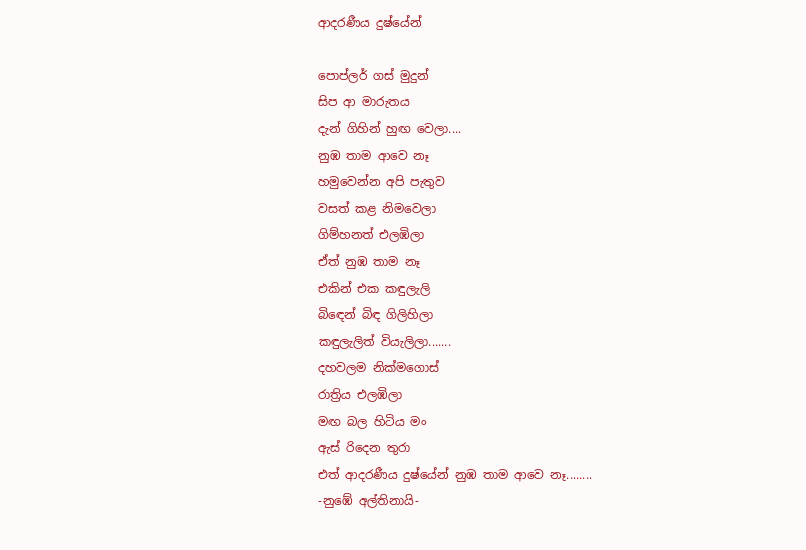ආදරණීය දුෂ්යේන්

පොප්ලර් ගස් මුදුන්
සිප ආ මාරුතය
දැන් ගිහින් හුඟ වෙලා....
නුඹ තාම ආවෙ නෑ
හමුවෙන්න අපි පැතුව
වසත් කළ නිමවෙලා
ගිම්හනත් එලඹිලා
ඒත් නුඹ තාම නෑ
එකින් එක කඳුලැලි
බිඳෙන් බිඳ ගිලිහිලා
කඳුලැලිත් වියැලිලා.......
දහවලම නික්මගොස්
රාත්‍රිය එලඹිලා
මඟ බල හිටිය මං
ඇස් රිදෙන තුරා
එත් ආදරණීය දුෂ්යේන් නුඹ තාම ආවෙ නෑ........
-නුඹේ අල්තිනායි-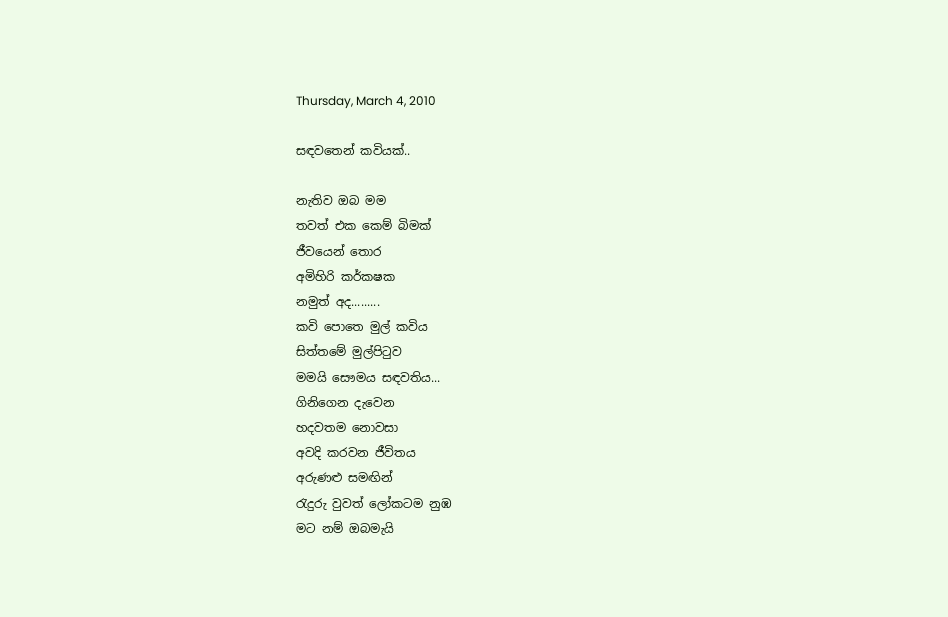Thursday, March 4, 2010

සඳවතෙන් කවියක්..

නැතිව ඔබ මම
තවත් එක කෙම් බිමක්
ජීවයෙන් තොර
අමිහිරි කර්කෂක
නමුත් අද.........
කවි පොතෙ මුල් කවිය
සිත්තමේ මුල්පිටුව
මමයි සෞමය සඳවතිය...
ගිනිගෙන දැවෙන
හදවතම නොවසා
අවදි කරවන ජීවිතය
අරුණළු සමඟින්
රැදුරු වුවත් ලෝකටම නුඹ
මට නම් ඔබමැයි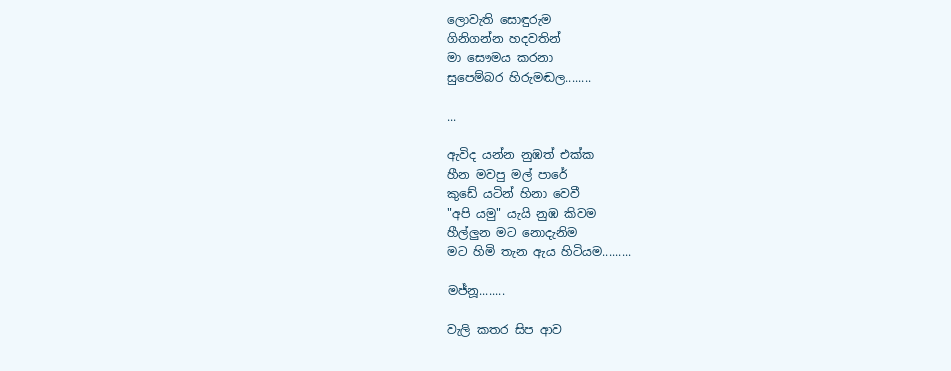ලොවැති සොඳුරුම
ගිනිගන්න හදවතින්
මා සෞමය කරනා
සුපෙම්බර හිරුමඬල........

...

ඇවිද යන්න නුඹත් එක්ක
හීන මවපු මල් පාරේ
කුඩේ යටින් හිනා වෙවී
"අපි යමු" යැයි නුඹ කිවම
හීල්ලුන මට නොදැනිම
මට හිමි තැන ඇය හිටියම.........

මජ්නූ........

වැලි කතර සිප ආව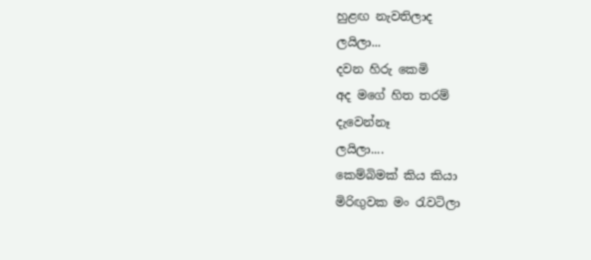හුළඟ නැවතිලාද
ලයිලා...
දවන හිරු කෙමි
අද මගේ හිත තරම්
දැවෙන්නෑ
ලයිලා....
කෙම්බිමක් කිය කියා
මිරිඟුවක මං රැවටිලා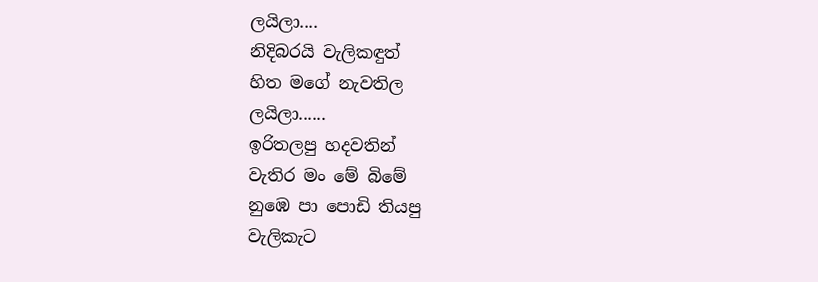ලයිලා....
නිදිබරයි වැලිකඳුත්
හිත මගේ නැවතිල
ලයිලා......
ඉරිතලපු හදවතින්
වැතිර මං මේ බිමේ
නුඹෙ පා පොඩි තියපු
වැලිකැට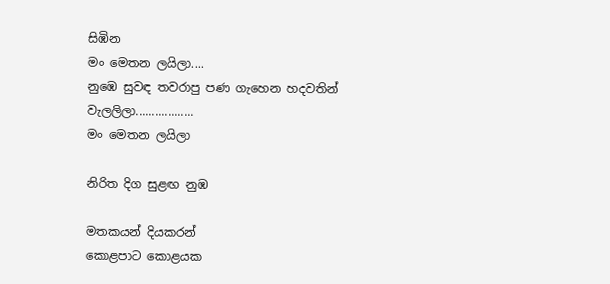සිඹින
මං මෙතන ලයිලා....
නුඹෙ සුවඳ තවරාපු පණ ගැහෙන හදවතින්
වැලලිලා..................
මං මෙතන ලයිලා

නිරිත දිග සුළඟ නුඹ

මතකයන් දියකරන්
කොළපාට කොළයක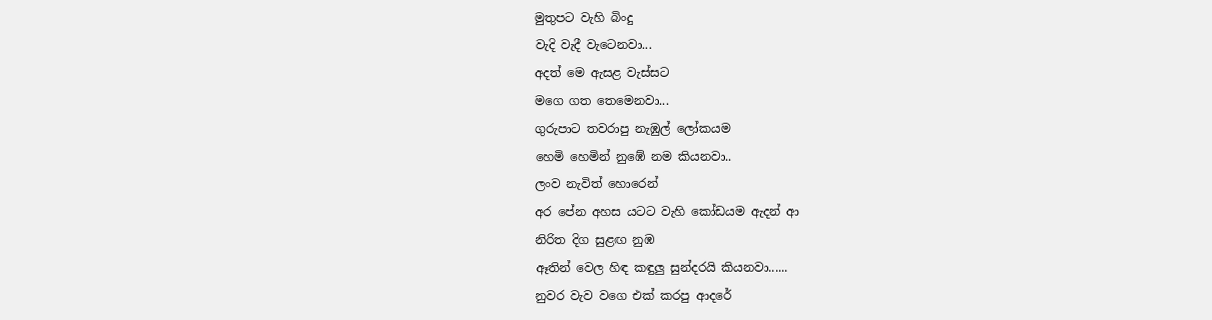මුතුපට වැහි බිංදු
වැදි වැදී වැටෙනවා...
අදත් මෙ ඇසළ වැස්සට
මගෙ ගත තෙමෙනවා...
ගුරුපාට තවරාපු නැඹුල් ලෝකයම
හෙමි හෙමින් නුඹේ නම කියනවා..
ලංව නැවිත් හොරෙන්
අර පේන අහස යටට වැහි කෝඩයම ඇදන් ආ
නිරිත දිග සුළඟ නුඹ
ඈතින් වෙල හිඳ කඳුලු සුන්දරයි කියනවා......
නුවර වැව වගෙ එක් කරපු ආදරේ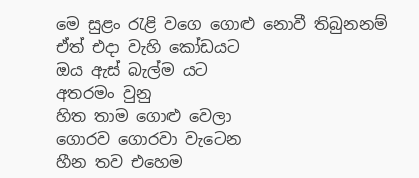මෙ සුළං රැළි වගෙ ගොළු නොවී තිබුනනම්
ඒත් එදා වැහි කෝඩයට
ඔය ඇස් බැල්ම යට
අතරමං වුනු
හිත තාම ගොළු වෙලා
ගොරව ගොරවා වැටෙන
හීන තව එහෙම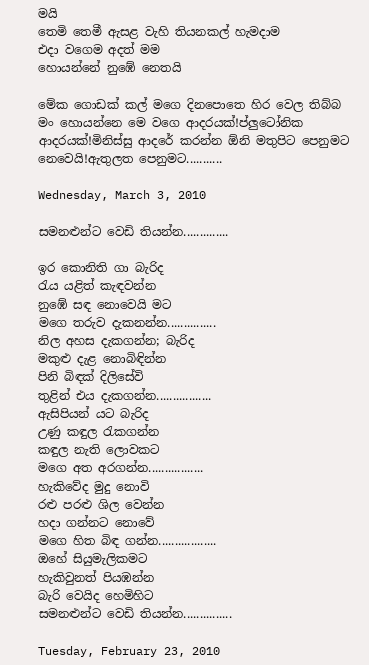මයි
තෙමි තෙමී ඇසළ වැහි තියනකල් හැමදාම
එදා වගෙම අදත් මම
හොයන්නේ නුඹේ නෙතයි

මේක ගොඩක් කල් මගෙ දිනපොතෙ හිර වෙල තිබ්බ මං හොයන්නෙ මෙ වගෙ ආදරයක්!ප්ලුටෝනික ආදරයක්!මිනිස්සු ආදරේ කරන්න ඕනි මතුපිට පෙනුමට නෙවෙයි!ඇතුලත පෙනුමට...........

Wednesday, March 3, 2010

සමනළුන්ට වෙඩි තියන්න..............

ඉර කොනිති ගා බැරිද
රැය යළිත් කැඳවන්න
නුඹේ සඳ නොවෙයි මට
මගෙ තරුව දැකනන්න...............
නිල අහස දැකගන්න; බැරිද
මකුළු දැළ නොබිඳින්න
පිනි බිඳක් දිලිසේවි
තුළින් එය දැකගන්න.................
ඇසිපියන් යට බැරිද
උණු කඳුල රැකගන්න
කඳුල නැති ලොවකට
මගෙ අත අරගන්න.................
හැකිවේද මුදු නොවි
රළු පරළු ශිල වෙන්න
හදා ගන්නට නොවේ
මගෙ හිත බිඳ ගන්න..................
ඔහේ සියුමැලිකමට
හැකිවුනත් පියඹන්න
බැරි වෙයිද හෙමිහිට
සමනළුන්ට වෙඩි තියන්න...............

Tuesday, February 23, 2010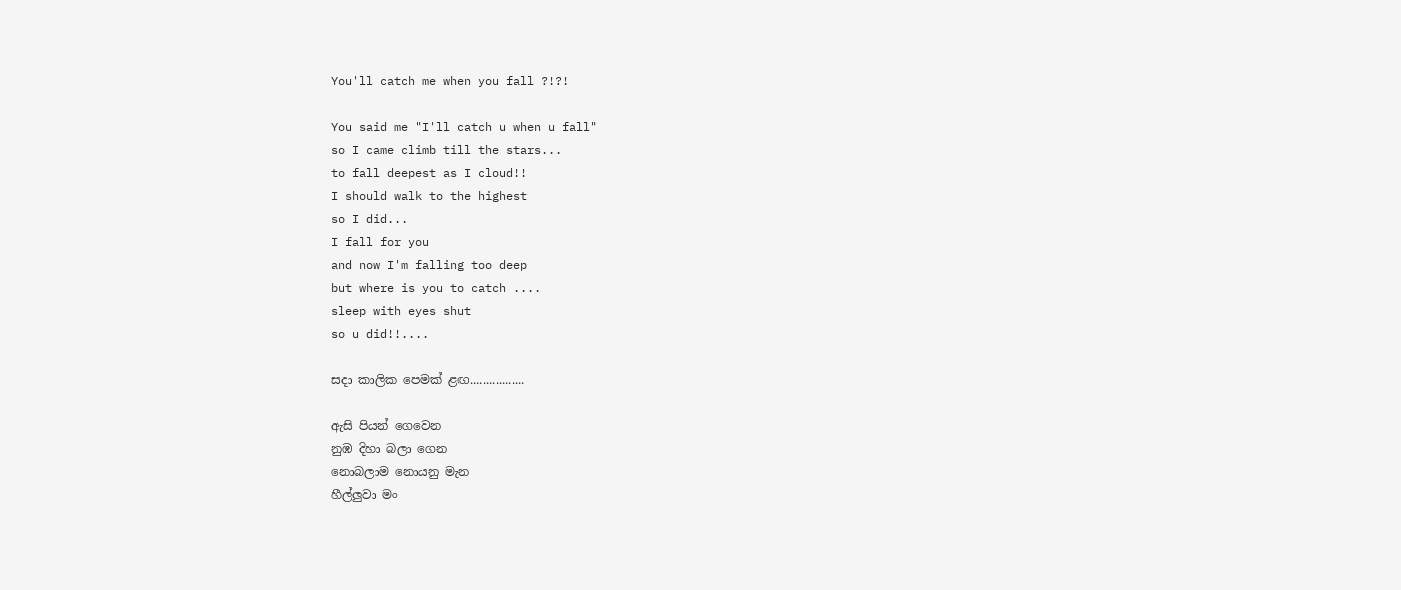You'll catch me when you fall ?!?!

You said me "I'll catch u when u fall"
so I came climb till the stars...
to fall deepest as I cloud!!
I should walk to the highest
so I did...
I fall for you
and now I'm falling too deep
but where is you to catch ....
sleep with eyes shut
so u did!!....

සදා කාලික පෙමක් ළඟ.................

ඇසි පියන් ගෙවෙන
නුඹ දිහා බලා ගෙන
නොබලාම නොයනු මැන
හීල්ලුවා මං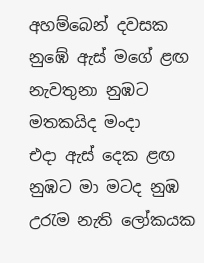අහම්බෙන් දවසක
නුඹේ ඇස් මගේ ළඟ
නැවතුනා නුඹට මතකයිද මංදා
එදා ඇස් දෙක ළඟ
නුඹට මා මටද නුඹ
උරැම නැති ලෝකයක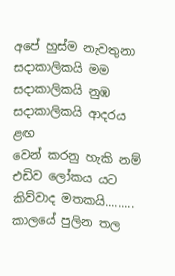අපේ හුස්ම නැවතුනා
සදාකාලිකයි මම
සදාකාලිකයි නුඹ
සදාකාලිකයි ආදරය ළඟ
වෙන් කරනු හැකි නම්
එඩිව ලෝකය යට කිව්වාද මතකයි.........
කාලයේ පුලින තල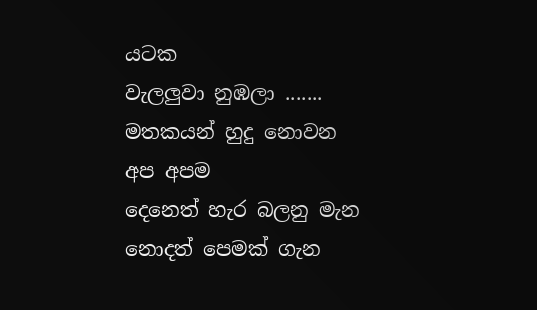යටක
වැලලුවා නුඹලා .......
මතකයන් හුදු නොවන
අප අපම
දෙනෙත් හැර බලනු මැන
නොදත් පෙමක් ගැන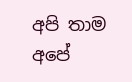අපි තාම අපේ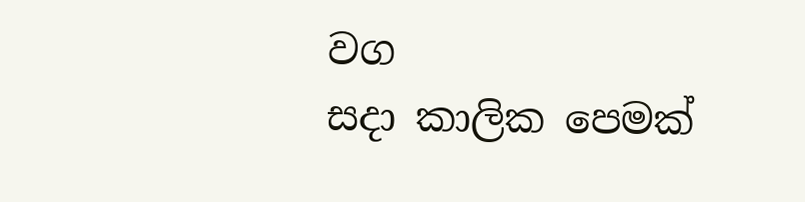වග
සදා කාලික පෙමක්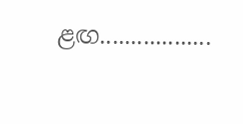ළඟ..................